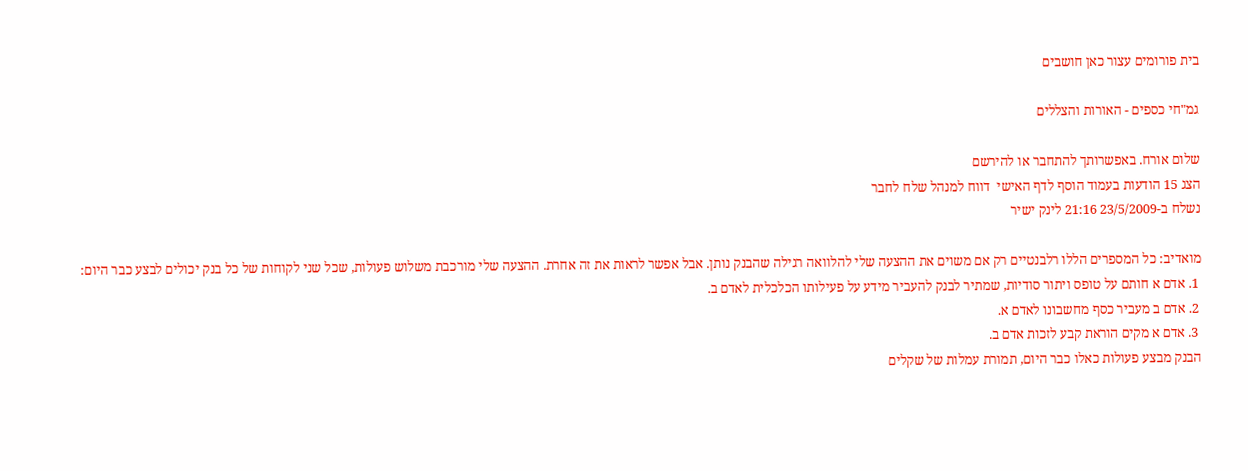בית פורומים עצור כאן חושבים

גמ"חי כספים - האורות והצללים

שלום אורח. באפשרותך להתחבר או להירשם
הצג 15 הודעות בעמוד הוסף לדף האישי  דווח למנהל שלח לחבר
נשלח ב-23/5/2009 21:16 לינק ישיר

מואדיב: כל המספרים הללו רלבנטיים רק אם משוים את ההצעה שלי להלוואה רגילה שהבנק נותן. אבל אפשר לראות את זה אחרת. ההצעה שלי מורכבת משלוש פעולות, שכל שני לקוחות של כל בנק יכולים לבצע כבר היום:
 1. אדם א חותם על טופס ויתור סודיות, שמתיר לבנק להעביר מידע על פעילותו הכלכלית לאדם ב.
 2. אדם ב מעביר כסף מחשבונו לאדם א.
 3. אדם א מקים הוראת קבע לזכות אדם ב.
הבנק מבצע פעולות כאלו כבר היום, תמורת עמלות של שקלים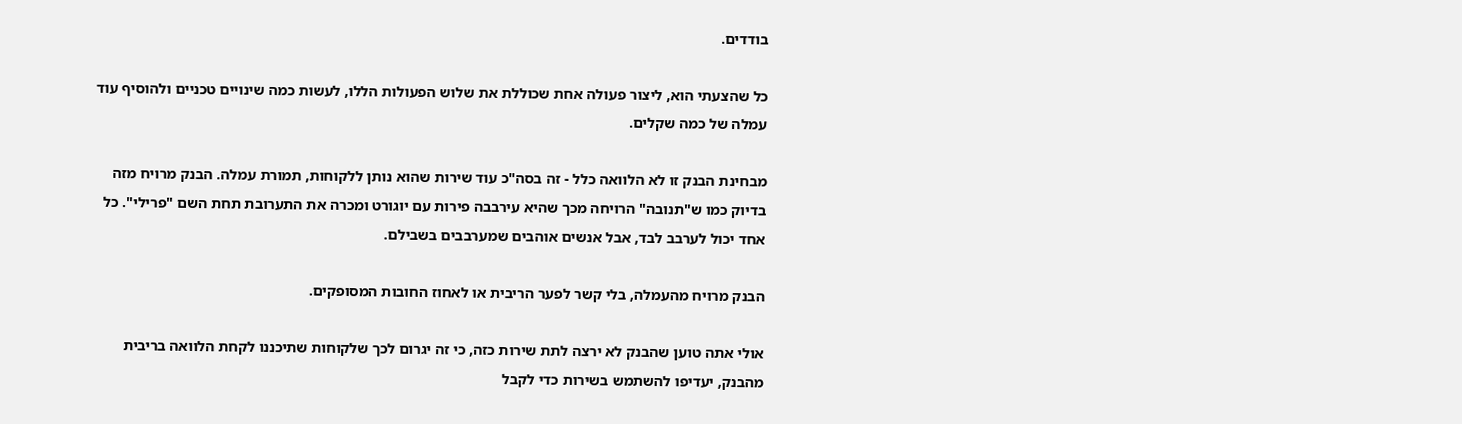בודדים.

כל שהצעתי הוא, ליצור פעולה אחת שכוללת את שלוש הפעולות הללו, לעשות כמה שינויים טכניים ולהוסיף עוד עמלה של כמה שקלים.

מבחינת הבנק זו לא הלוואה כלל - זה בסה"כ עוד שירות שהוא נותן ללקוחות, תמורת עמלה. הבנק מרויח מזה בדיוק כמו ש"תנובה" הרויחה מכך שהיא עירבבה פירות עם יוגורט ומכרה את התערובת תחת השם "פרילי". כל אחד יכול לערבב לבד, אבל אנשים אוהבים שמערבבים בשבילם.

הבנק מרויח מהעמלה, בלי קשר לפער הריבית או לאחוז החובות המסופקים.

אולי אתה טוען שהבנק לא ירצה לתת שירות כזה, כי זה יגרום לכך שלקוחות שתיכננו לקחת הלוואה בריבית מהבנק, יעדיפו להשתמש בשירות כדי לקבל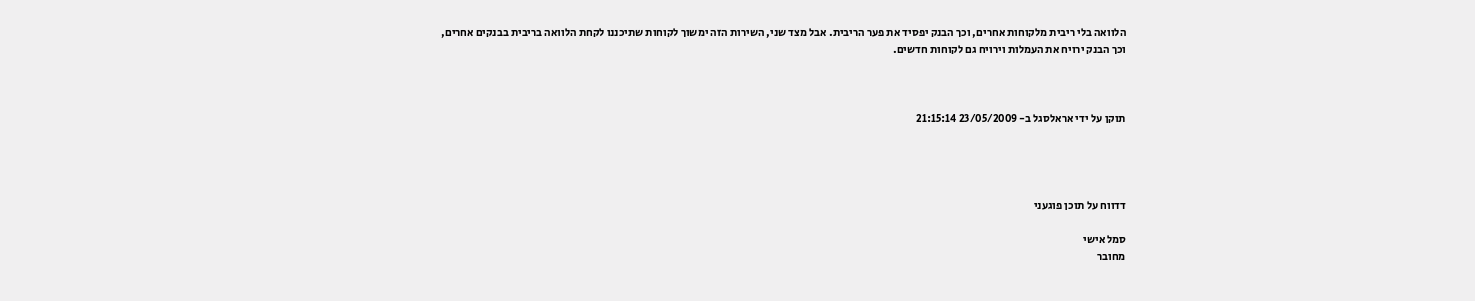הלוואה בלי ריבית מלקוחות אחרים, וכך הבנק יפסיד את פער הריבית. אבל מצד שני, השירות הזה ימשוך לקוחות שתיכננו לקחת הלוואה בריבית בבנקים אחרים, וכך הבנק ירויח את העמלות וירויח גם לקוחות חדשים.



תוקן על ידי אראלסגל ב- 23/05/2009 21:15:14




דדווח על תוכן פוגעני

סמל אישי
מחובר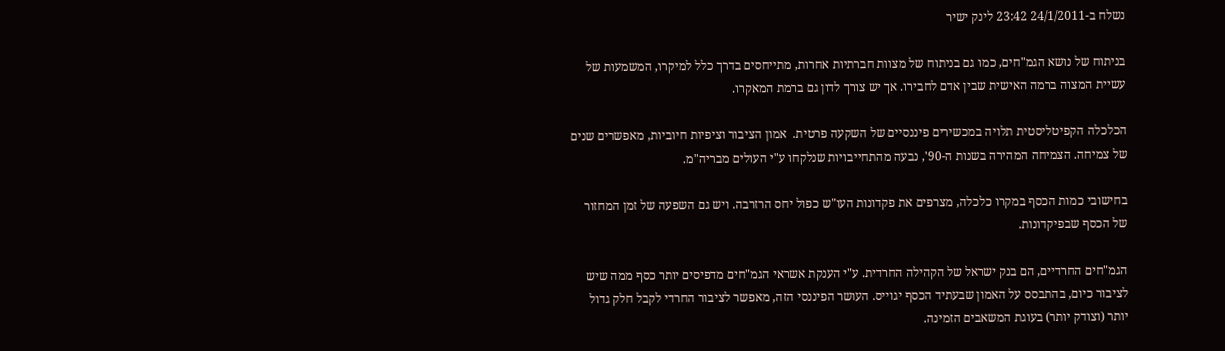נשלח ב-24/1/2011 23:42 לינק ישיר

בניתוח של נושא הגמ"חים, כמו גם בניתוח של מצוות חברתיות אחרות, מתייחסים בדרך כלל למיקרו, המשמעות של עשיית המצוה ברמה האישית שבין אדם לחבירו. אך יש צורך לדון גם ברמת המאקרו.

הכלכלה הקפיטליסטית תלויה במכשירים פיננסיים של השקעה פרטית.  אמון הציבור וציפיות חיוביות, מאפשרים שנים של צמיחה. הצמיחה המהירה בשנות ה-90', נבעה מהתחייבויות שנלקחו ע"י העולים מבריה"מ.

בחישובי כמות הכסף במקרו כלכלה, מצרפים את פקדונות העו"ש כפול יחס הרזרבה. ויש גם השפעה של זמן המחזור של הכסף שבפיקדונות.

הגמ"חים החרדיים, הם בנק ישראל של הקהילה החרדית. ע"י הענקת אשראי הגמ"חים מדפיסים יותר כסף ממה שיש לציבור כיום, בהתבסס על האמון שבעתיד הכסף יגוייס. העושר הפיננסי הזה, מאפשר לציבור החרדי לקבל חלק גדול יותר (וצודק יותר) בעוגת המשאבים הזמינה.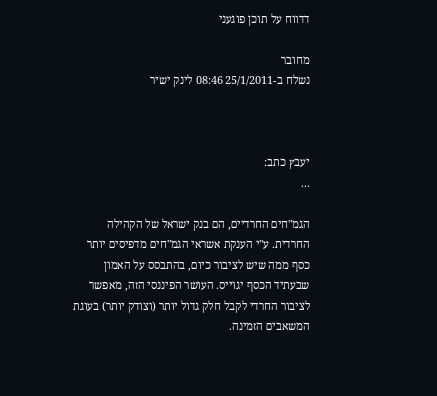דדווח על תוכן פוגעני

מחובר
נשלח ב-25/1/2011 08:46 לינק ישיר



יעבץ כתב:
...

הגמ"חים החרדיים, הם בנק ישראל של הקהילה החרדית. ע"י הענקת אשראי הגמ"חים מדפיסים יותר כסף ממה שיש לציבור כיום, בהתבסס על האמון שבעתיד הכסף יגוייס. העושר הפיננסי הזה, מאפשר לציבור החרדי לקבל חלק גדול יותר (וצודק יותר) בעוגת המשאבים הזמינה.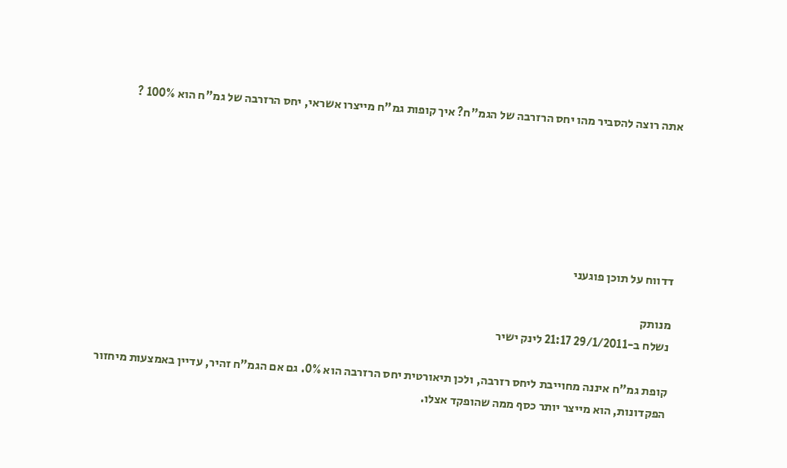אתה רוצה להסביר מהו יחס הרזרבה של הגמ"ח? איך קופות גמ"ח מייצרו אשראי, יחס הרזרבה של גמ"ח הוא 100% ?






דדווח על תוכן פוגעני

מנותק
נשלח ב-29/1/2011 21:17 לינק ישיר

קופת גמ"ח איננה מחוייבת ליחס רזרבה, ולכן תיאורטית יחס הרזרבה הוא 0%. גם אם הגמ"ח זהיר, עדיין באמצעות מיחזור הפקדונות, הוא מייצר יותר כסף ממה שהופקד אצלו.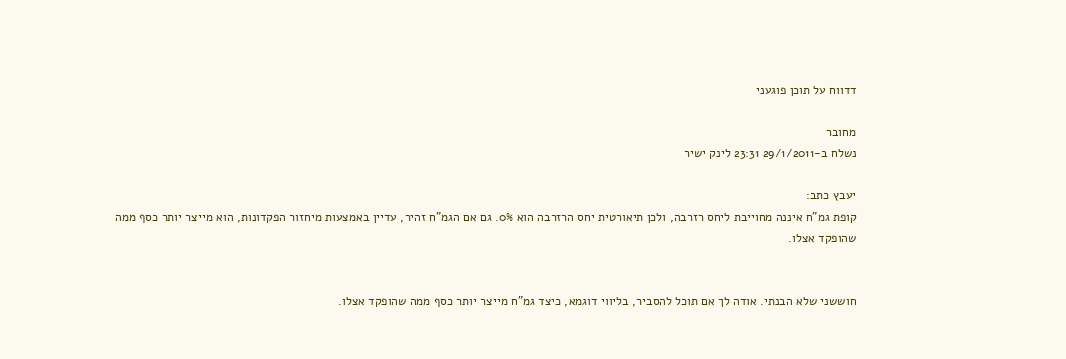דדווח על תוכן פוגעני

מחובר
נשלח ב-29/1/2011 23:31 לינק ישיר

יעבץ כתב:
קופת גמ"ח איננה מחוייבת ליחס רזרבה, ולכן תיאורטית יחס הרזרבה הוא 0%. גם אם הגמ"ח זהיר, עדיין באמצעות מיחזור הפקדונות, הוא מייצר יותר כסף ממה שהופקד אצלו.


חוששני שלא הבנתי. אודה לך אם תוכל להסביר, בליווי דוגמא, כיצד גמ"ח מייצר יותר כסף ממה שהופקד אצלו.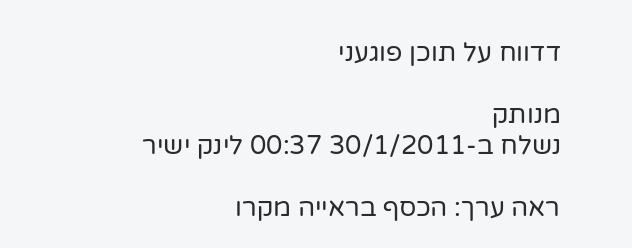דדווח על תוכן פוגעני

מנותק
נשלח ב-30/1/2011 00:37 לינק ישיר

ראה ערך: הכסף בראייה מקרו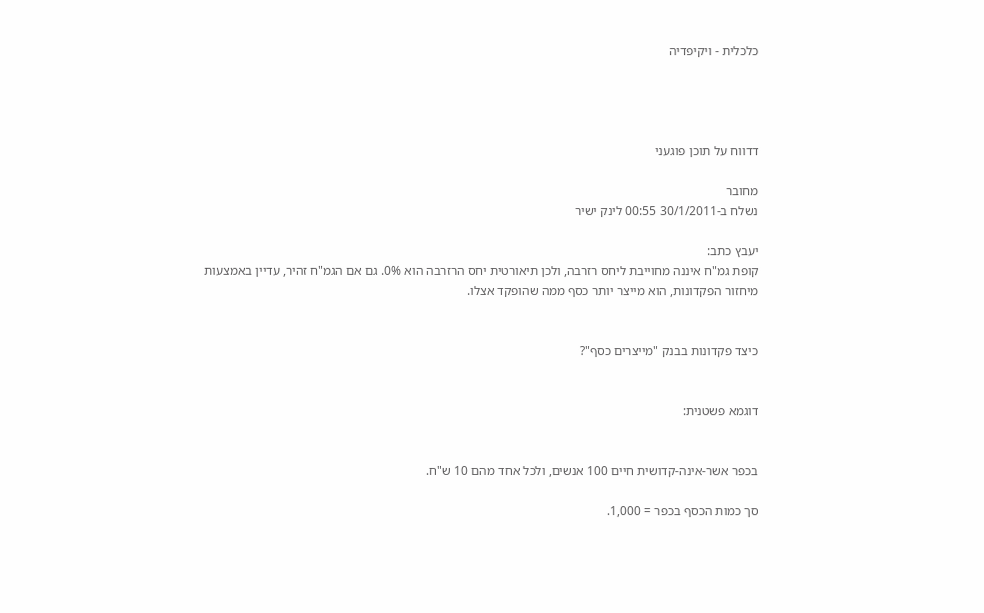כלכלית - ויקיפדיה




דדווח על תוכן פוגעני

מחובר
נשלח ב-30/1/2011 00:55 לינק ישיר

יעבץ כתב:
קופת גמ"ח איננה מחוייבת ליחס רזרבה, ולכן תיאורטית יחס הרזרבה הוא 0%. גם אם הגמ"ח זהיר, עדיין באמצעות מיחזור הפקדונות, הוא מייצר יותר כסף ממה שהופקד אצלו.


כיצד פקדונות בבנק "מייצרים כסף"?


דוגמא פשטנית:


בכפר אשר-אינה-קדושית חיים 100 אנשים, ולכל אחד מהם 10 ש"ח.

סך כמות הכסף בכפר = 1,000.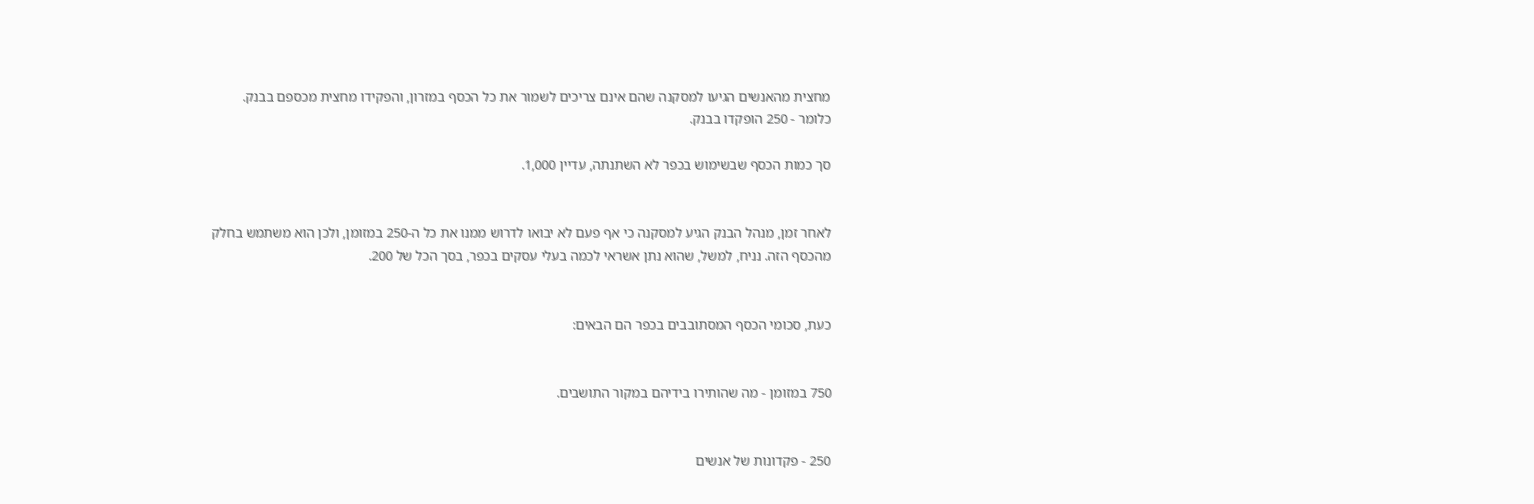מחצית מהאנשים הגיעו למסקנה שהם אינם צריכים לשמור את כל הכסף במזרון, והפקידו מחצית מכספם בבנק. כלומר - 250 הופקדו בבנק.

סך כמות הכסף שבשימוש בכפר לא השתנתה, עדיין 1,000.


לאחר זמן, מנהל הבנק הגיע למסקנה כי אף פעם לא יבואו לדרוש ממנו את כל ה-250 במזומן, ולכן הוא משתמש בחלק מהכסף הזה. נניח, למשל, שהוא נתן אשראי לכמה בעלי עסקים בכפר, בסך הכל של 200.


כעת, סכומי הכסף המסתובבים בכפר הם הבאים:


750 במזומן - מה שהותירו בידיהם במקור התושבים.


250 - פקדונות של אנשים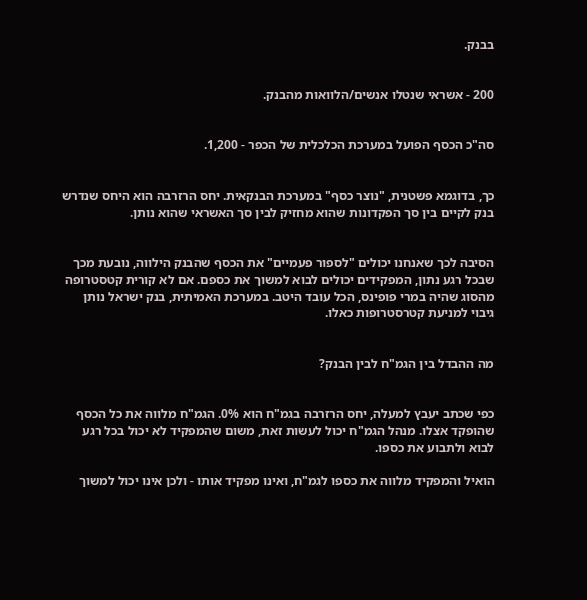בבנק.


200 - אשראי שנטלו אנשים/הלוואות מהבנק.


סה"כ הכסף הפועל במערכת הכלכלית של הכפר - 1,200.


כך, בדוגמא פשטנית, "נוצר כסף" במערכת הבנקאית. יחס הרזרבה הוא היחס שנדרש בנק לקיים בין סך הפקדונות שהוא מחזיק לבין סך האשראי שהוא נותן.


הסיבה לכך שאנחנו יכולים "לספור פעמיים" את הכסף שהבנק הילווה, נובעת מכך שבכל רגע נתון, המפקידים יכולים לבוא למשוך את כספם. אם לא קורית קטסטרופה מהסוג שהיה במרי פופינס, הכל עובד היטב. במערכת האמיתית, בנק ישראל נותן גיבוי למניעת קטרסטרופות כאלו.


מה ההבדל בין הגמ"ח לבין הבנק?


כפי שכתב יעבץ למעלה, יחס הרזרבה בגמ"ח הוא 0%. הגמ"ח מלווה את כל הכסף שהופקד אצלו. מנהל הגמ"ח יכול לעשות זאת, משום שהמפקיד לא יכול בכל רגע לבוא ולתבוע את כספו.

הואיל והמפקיד מלווה את כספו לגמ"ח, ואינו מפקיד אותו - ולכן אינו יכול למשוך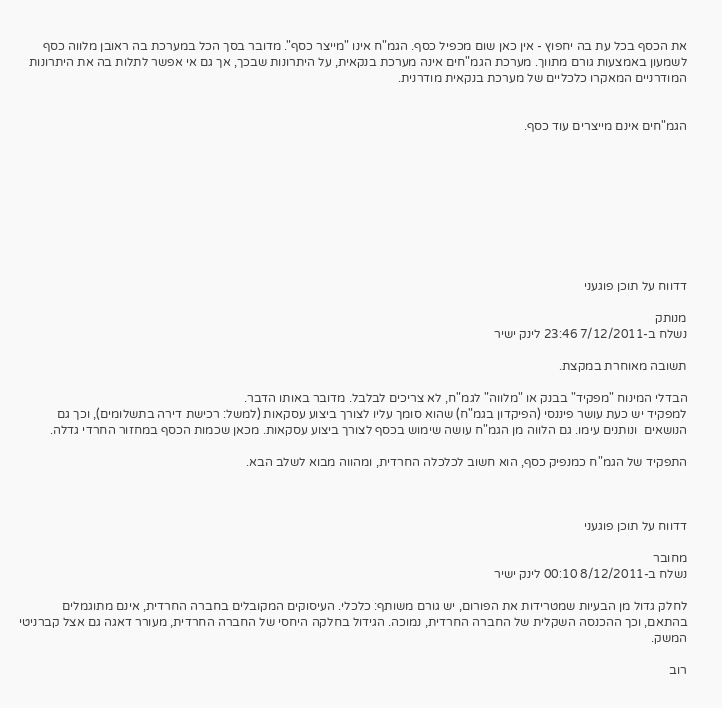את הכסף בכל עת בה יחפוץ - אין כאן שום מכפיל כסף. הגמ"ח אינו "מייצר כסף". מדובר בסך הכל במערכת בה ראובן מלווה כסף לשמעון באמצעות גורם מתווך. מערכת הגמ"חים אינה מערכת בנקאית, על היתרונות שבכך, אך גם אי אפשר לתלות בה את היתרונות המודרניים המאקרו כלכליים של מערכת בנקאית מודרנית.


הגמ"חים אינם מייצרים עוד כסף.









דדווח על תוכן פוגעני

מנותק
נשלח ב-7/12/2011 23:46 לינק ישיר

תשובה מאוחרת במקצת.

הבדלי המינוח "מפקיד" בבנק או "מלווה" לגמ"ח, לא צריכים לבלבל. מדובר באותו הדבר.
למפקיד יש כעת עושר פיננסי (הפיקדון בגמ"ח) שהוא סומך עליו לצורך ביצוע עסקאות (למשל: רכישת דירה בתשלומים), וכך גם הנושאים  ונותנים עימו. גם הלווה מן הגמ"ח עושה שימוש בכסף לצורך ביצוע עסקאות. מכאן שכמות הכסף במחזור החרדי גדלה.

התפקיד של הגמ"ח כמנפיק כסף, הוא חשוב לכלכלה החרדית, ומהווה מבוא לשלב הבא.



דדווח על תוכן פוגעני

מחובר
נשלח ב-8/12/2011 00:10 לינק ישיר

לחלק גדול מן הבעיות שמטרידות את הפורום, יש גורם משותף: כלכלי. העיסוקים המקובלים בחברה החרדית, אינם מתוגמלים בהתאם, וכך ההכנסה השקלית של החברה החרדית, נמוכה. הגידול בחלקה היחסי של החברה החרדית, מעורר דאגה גם אצל קברניטי המשק.

רוב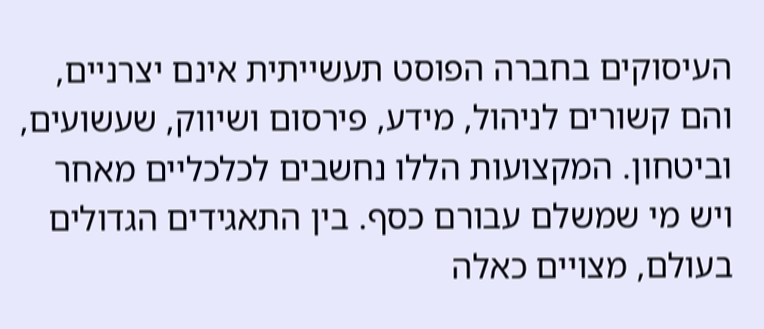העיסוקים בחברה הפוסט תעשייתית אינם יצרניים, והם קשורים לניהול, מידע, פירסום ושיווק, שעשועים, וביטחון. המקצועות הללו נחשבים לכלכליים מאחר ויש מי שמשלם עבורם כסף. בין התאגידים הגדולים בעולם, מצויים כאלה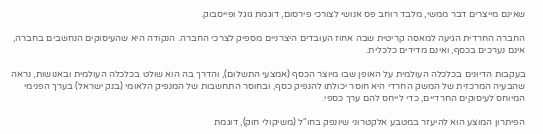שאינם מייצרים דבר ממשי, מלבד רוחב פס אנושי לצורכי פירסום, דוגמת גוגל ופייסבוק.

החברה החרדית הגיעה למאסה קריטית שבה אחוז העובדים היצרניים מספיק לצרכי החברה. הנקודה היא שהעיסוקים הנחשבים בחברה, אינם נערכים בכסף, ואינם מדידים כלכלית.

בעקבות הדיונים בכלכלה העולמית על האופן שבו מיוצר הכסף (אמצעי התשלום), והדרך בה הוא שולט בכלכלה העולמית ובאנושות, נראה שהבעיה המרכזית של המשק החרדי היא חוסר יכולתו להנפיק כסף, ובחוסר התחשבות של המנפיק הלאומי (בנק ישראל) בערך הפנימי המיוחס לעיסוקים החרדיים, כדי לייחס להם ערך כספי.

הפיתרון המוצע הוא להיעזר במטבע אלקטרוני שיונפק בחו"ל (משיקולי חוק), דוגמת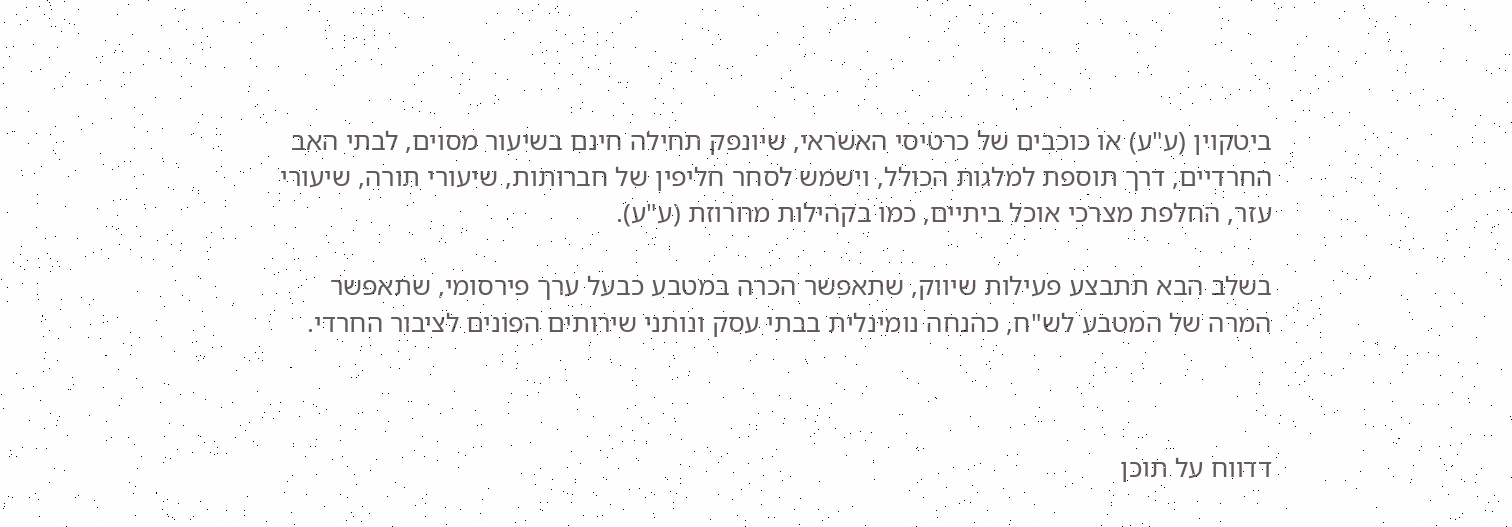ביטקוין (ע"ע) או כוכבים של כרטיסי האשראי, שיונפק תחילה חינם בשיעור מסוים, לבתי האב החרדיים, דרך תוספת למלגות הכולל, וישמש לסחר חליפין של חברותות, שיעורי תורה, שיעורי עזר, החלפת מצרכי אוכל ביתיים, כמו בקהילות מחרוזת (ע"ע).

בשלב הבא תתבצע פעילות שיווק, שתאפשר הכרה במטבע כבעל ערך פירסומי, שתאפשר המרה של המטבע לש"ח, כהנחה נומינלית בבתי עסק ונותני שירותים הפונים לציבור החרדי.



דדווח על תוכן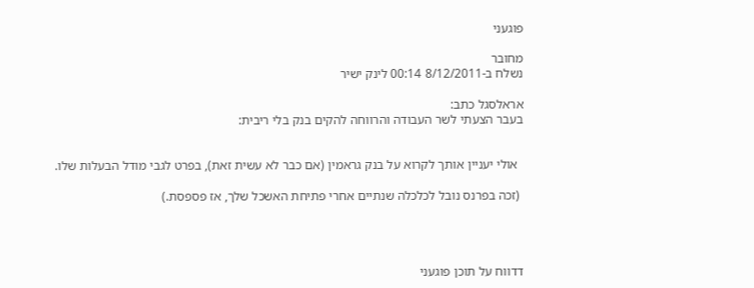פוגעני

מחובר
נשלח ב-8/12/2011 00:14 לינק ישיר

אראלסגל כתב:
בעבר הצעתי לשר העבודה והרווחה להקים בנק בלי ריבית:


  אולי יעניין אותך לקרוא על בנק גראמין (אם כבר לא עשית זאת), בפרט לגבי מודל הבעלות שלו.

 (זכה בפרנס נובל לכלכלה שנתיים אחרי פתיחת האשכל שלך, אז פספסת.)




דדווח על תוכן פוגעני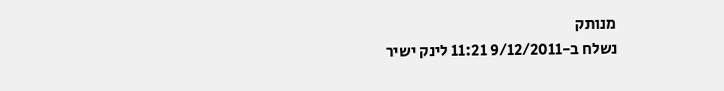מנותק
נשלח ב-9/12/2011 11:21 לינק ישיר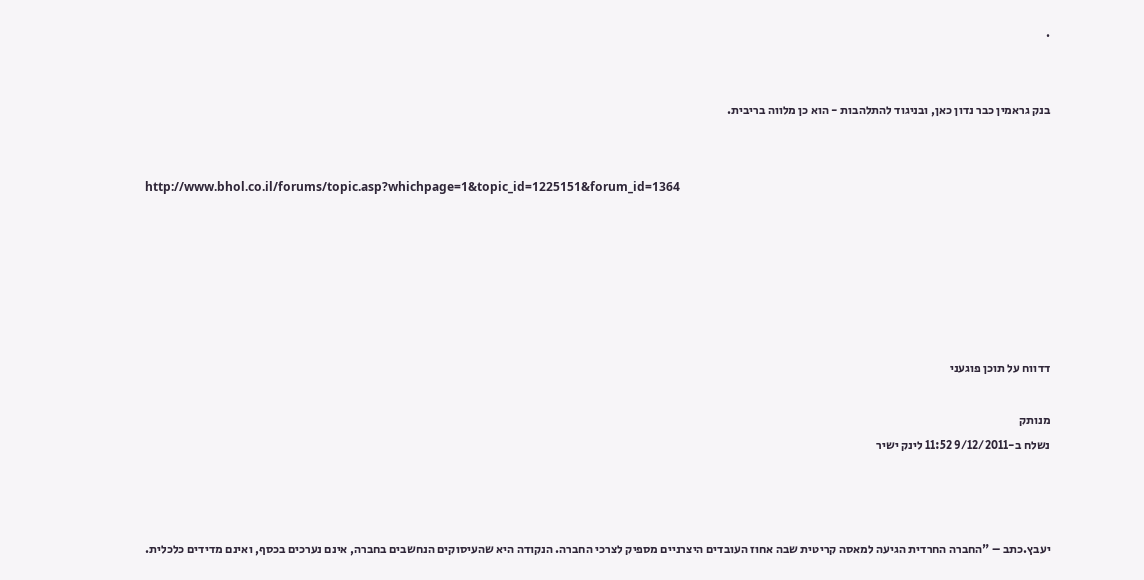.


בנק גראמין כבר נדון כאן, ובניגוד להתלהבות - הוא כן מלווה בריבית.


http://www.bhol.co.il/forums/topic.asp?whichpage=1&topic_id=1225151&forum_id=1364






דדווח על תוכן פוגעני

מנותק
נשלח ב-9/12/2011 11:52 לינק ישיר



יעבץ.כתב – "החברה החרדית הגיעה למאסה קריטית שבה אחוז העובדים היצרניים מספיק לצרכי החברה. הנקודה היא שהעיסוקים הנחשבים בחברה, אינם נערכים בכסף, ואינם מדידים כלכלית.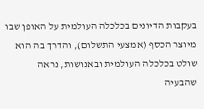בעקבות הדיונים בכלכלה העולמית על האופן שבו מיוצר הכסף (אמצעי התשלום), והדרך בה הוא שולט בכלכלה העולמית ובאנושות, נראה שהבעיה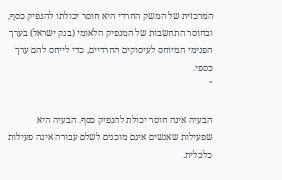המרכזית של המשק החרדי היא חוסר יכולתו להנפיק כסף, ובחוסר התחשבות של המנפיק הלאומי (בנק ישראל) בערך הפנימי המיוחס לעיסוקים החרדיים, כדי לייחס להם ערך כספי.
"

הבעיה אינה חוסר יכולת להנפיק כסף. הבעיה היא שפעילות שאנשים אינם מוכנים לשלם עבורה אינה פעילות כלכלית.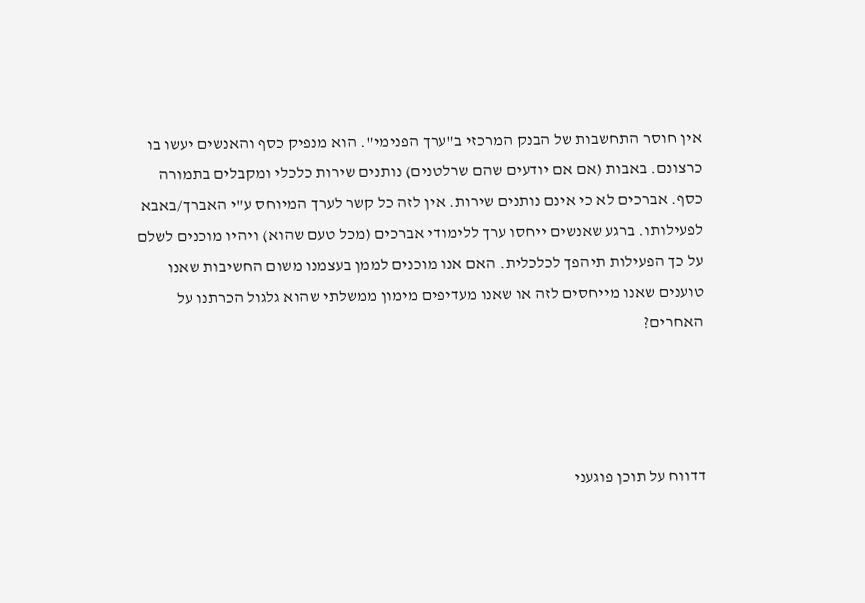אין חוסר התחשבות של הבנק המרכזי ב"ערך הפנימי". הוא מנפיק כסף והאנשים יעשו בו כרצונם. באבות (אם אם יודעים שהם שרלטנים) נותנים שירות כלכלי ומקבלים בתמורה כסף. אברכים לא כי אינם נותנים שירות. אין לזה כל קשר לערך המיוחס ע"י האברך/באבא לפעילותו. ברגע שאנשים ייחסו ערך ללימודי אברכים (מכל טעם שהוא) ויהיו מוכנים לשלם על כך הפעילות תיהפך לכלכלית. האם אנו מוכנים לממן בעצמנו משום החשיבות שאנו טוענים שאנו מייחסים לזה או שאנו מעדיפים מימון ממשלתי שהוא גלגול הכרתנו על האחרים?




דדווח על תוכן פוגעני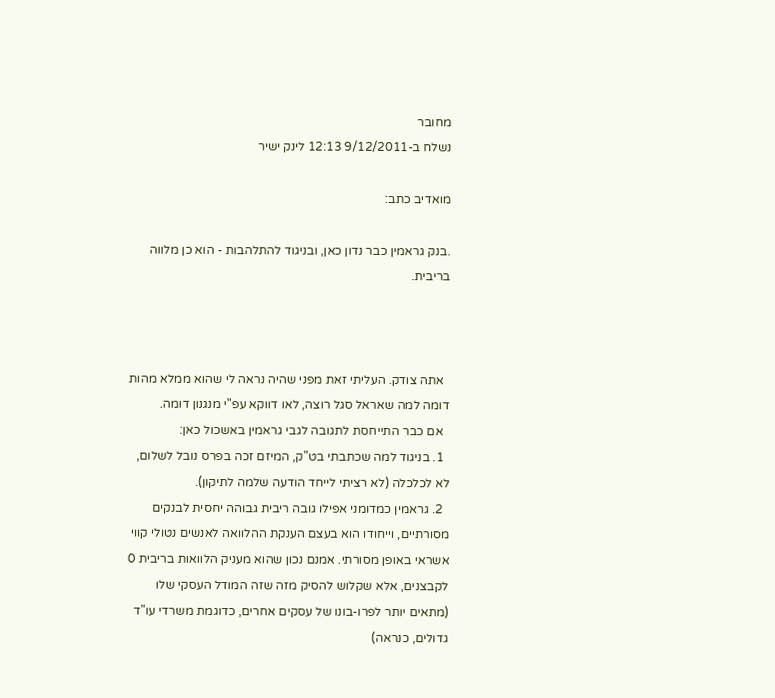מחובר
נשלח ב-9/12/2011 12:13 לינק ישיר

מואדיב כתב:

.בנק גראמין כבר נדון כאן, ובניגוד להתלהבות - הוא כן מלווה בריבית.



  אתה צודק. העליתי זאת מפני שהיה נראה לי שהוא ממלא מהות דומה למה שאראל סגל רוצה, לאו דווקא עפ"י מנגנון דומה.
  אם כבר התייחסת לתגובה לגבי גראמין באשכול כאן:
  1. בניגוד למה שכתבתי בט"ק, המיזם זכה בפרס נובל לשלום, לא לכלכלה (לא רציתי לייחד הודעה שלמה לתיקון).
  2. גראמין כמדומני אפילו גובה ריבית גבוהה יחסית לבנקים מסורתיים, וייחודו הוא בעצם הענקת ההלוואה לאנשים נטולי קווי אשראי באופן מסורתי. אמנם נכון שהוא מעניק הלוואות בריבית 0 לקבצנים, אלא שקלוש להסיק מזה שזה המודל העסקי שלו (מתאים יותר לפרו-בונו של עסקים אחרים, כדוגמת משרדי עו"ד גדולים, כנראה)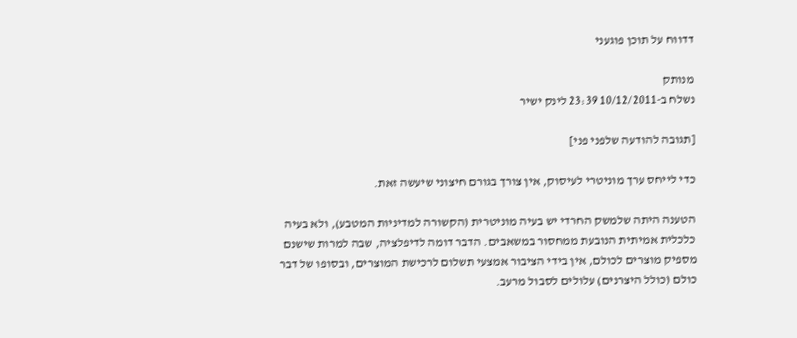דדווח על תוכן פוגעני

מנותק
נשלח ב-10/12/2011 23:39 לינק ישיר

[תגובה להודעה שלפני פני]

כדי לייחס ערך מוניטרי לעיסוק, אין צורך בגורם חיצוני שיעשה זאת.

הטענה היתה שלמשק החרדי יש בעיה מוניטרית (הקשורה למדיניות המטבע), ולא בעיה כלכלית אמיתית הנובעת ממחסור במשאבים. הדבר דומה לדיפלציה, שבה למרות שישנם מספיק מוצרים לכולם, אין בידי הציבור אמצעי תשלום לרכישת המוצרים, ובסופו של דבר כולם (כולל היצרנים) עלולים לסבול מרעב.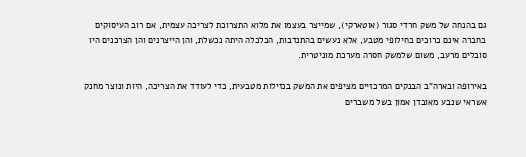גם בהנחה של משק חרדי סגור (אוטארקי), שמייצר בעצמו את מלוא התצרוכת לצריכה עצמית, אם רוב העיסוקים בחברה אינם כרוכים בחילופי מטבע, אלא נעשים בהתנדבות, הכלכלה היתה נכשלת, והן הייצרנים והן הצרכנים היו סובלים מרעב, משום שלמשק חסרה מערכת מוניטרית.

באירופה ובארה"ב הבנקים המרכזיים מציפים את המשק בנזילות מטבעית, כדי לעודד את הצריכה, היות ונוצר מחנק אשראי שנבע מאובדן אמון בשל משברים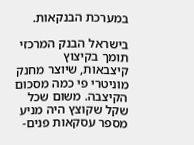במערכת הבנקאות.

בישראל הבנק המרכזי תומך בקיצוץ קיצבאות, שיוצר מחנק מוניטרי פי כמה מסכום הקיצבה. משום שכל שקל שקוצץ היה מניע מספר עסקאות פנים-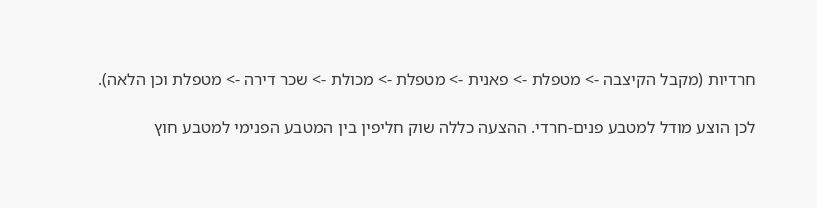חרדיות (מקבל הקיצבה -> מטפלת -> פאנית -> מטפלת -> מכולת -> שכר דירה -> מטפלת וכן הלאה).

לכן הוצע מודל למטבע פנים-חרדי. ההצעה כללה שוק חליפין בין המטבע הפנימי למטבע חוץ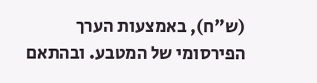(ש"ח), באמצעות הערך הפירסומי של המטבע. ובהתאם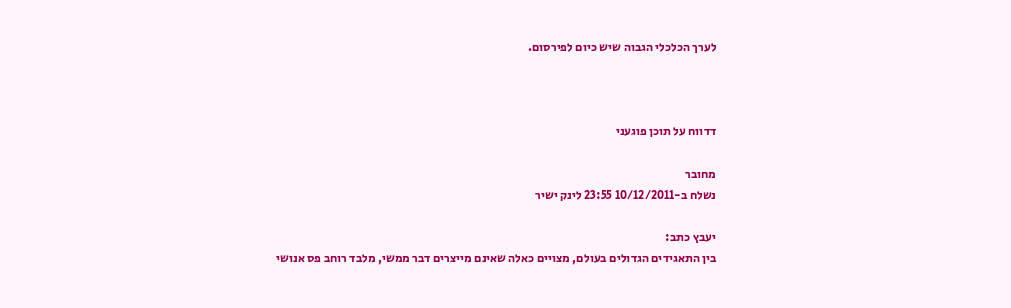לערך הכלכלי הגבוה שיש כיום לפירסום.



דדווח על תוכן פוגעני

מחובר
נשלח ב-10/12/2011 23:55 לינק ישיר

יעבץ כתב:
בין התאגידים הגדולים בעולם, מצויים כאלה שאינם מייצרים דבר ממשי, מלבד רוחב פס אנושי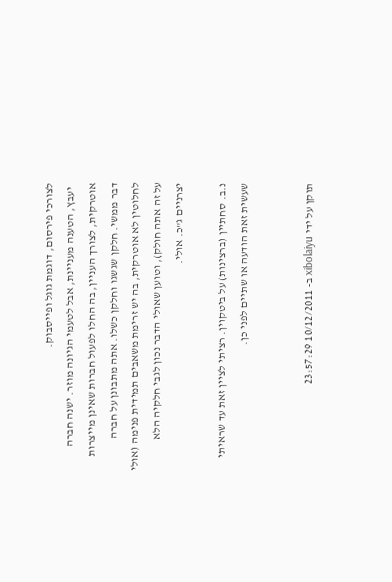לצורכי פירסום, דוגמת גוגל ופייסבוק.
  יעבץ, הטענה מעניינת, אבל לטעמי הגיונה מוזר. ישנה חברה אוטרקית, לצורך העניין, בה החלו לפעול חברות שאינן מייצרות דבר ממשי. חלקן שגשגו וחלקן כשלו. אתה מתבונן על חברה לחלוטין לא אוטרקית, בה יש זרימת משאבים תמידית פנימה (אולי על זה אתה חולק), וטוען שאולי הדבר נכון לגבי חלקיה הלא יצרניים ג"כ. אולי.

נ.ב. סחתיין (ברצינות) על ביטקוין. רציתי לציין זאת עד שראיתי שעשית זאת הודעה או שתיים לפני כן.


תוקן על ידי xibolaiyu ב- 10/12/2011 23:57:29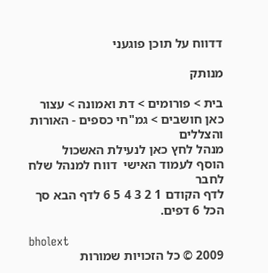דדווח על תוכן פוגעני

מנותק

בית > פורומים > דת ואמונה > עצור כאן חושבים > גמ"חי כספים - האורות והצללים
מנהל לחץ כאן לנעילת האשכול
הוסף לעמוד האישי  דווח למנהל שלח לחבר
לדף הקודם 1 2 3 4 5 6 לדף הבא סך הכל 6 דפים.

bholext
2009 © כל הזכויות שמורות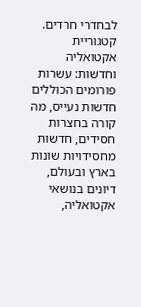לבחדרי חרדים. קטגוריית אקטואליה וחדשות: עשרות פורומים הכוללים חדשות נעייס, מה קורה בחצרות חסידים, חדשות מחסידויות שונות בארץ ובעולם, דיונים בנושאי אקטואליה,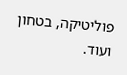פוליטיקה, בטחון ועוד.